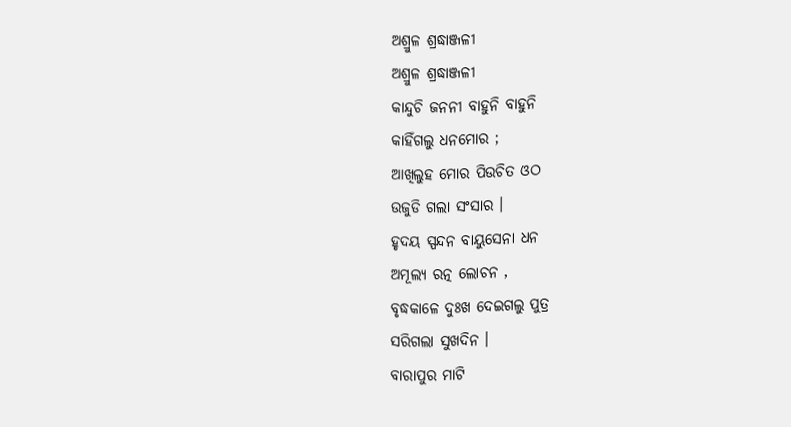ଅଶ୍ରୁଳ ଶ୍ରଦ୍ଧାଞ୍ଜଳୀ
ଅଶ୍ରୁଳ ଶ୍ରଦ୍ଧାଞ୍ଜଳୀ
କାନ୍ଦୁଚି ଜନନୀ ବାହୁନି ବାହୁନି
କାହିଁଗଲୁ ଧନମୋର ;
ଆଖିଲୁହ ମୋର ପିଉଚିତ ଓଠ
ଉଜୁଡି ଗଲା ସଂସାର ।
ହୃଦୟ ସ୍ପନ୍ଦନ ବାୟୁସେନା ଧନ
ଅମୂଲ୍ୟ ରତ୍ନ ଲୋଚନ ,
ବୃଦ୍ଧକାଳେ ଦୁଃଖ ଦେଇଗଲୁ ପୁତ୍ର
ସରିଗଲା ସୁଖଦିନ ।
ବାରାପୁର ମାଟି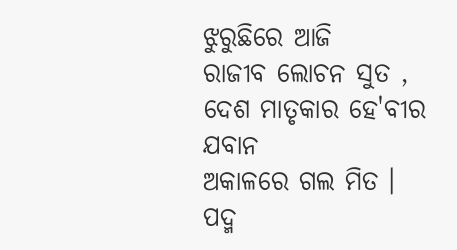ଝୁରୁଛିରେ ଆଜି
ରାଜୀବ ଲୋଚନ ସୁତ ,
ଦେଶ ମାତୃକାର ହେ'ବୀର ଯବାନ
ଅକାଳରେ ଗଲ ମିତ ।
ପଦ୍ମ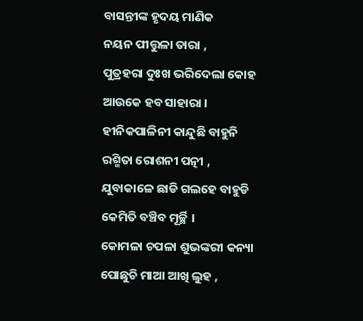ବାସନ୍ତୀଙ୍କ ହୃଦୟ ମାଣିକ
ନୟନ ପୀତ୍ତୁଳା ତାରା ,
ପୁତ୍ରହରା ଦୁଃଖ ଭରିଦେଲା କୋହ
ଆଉକେ ହବ ସାହାରା ।
ହୀନିକପାଳିନୀ କାନ୍ଦୁଛି ବାହୁନି
ରଶ୍ମିତା ରୋଶନୀ ପତ୍ନୀ ,
ଯୁବାକାଳେ ଛାଡି ଗଲହେ ବାହୁଡି
କେମିତି ବଞ୍ଚିବ ମୂର୍ଚ୍ଛି ।
କୋମଳା ଚପଳା ଶୁଭଙ୍କରୀ କନ୍ୟା
ପୋଛୁଚି ମାଆ ଆଖି ଲୁହ ,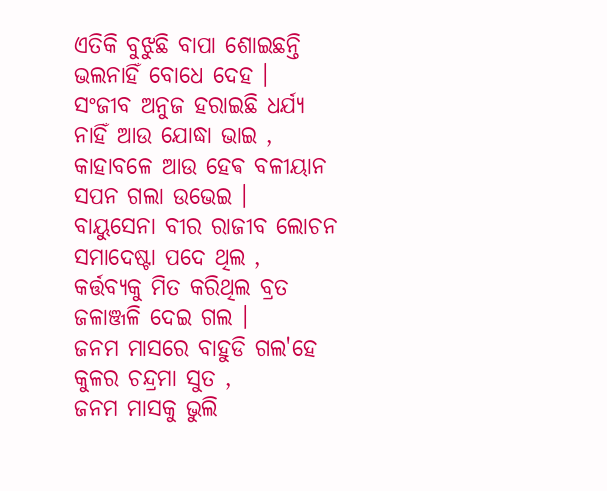ଏତିକି ବୁଝୁଛି ବାପା ଶୋଇଛନ୍ତି
ଭଲନାହିଁ ବୋଧେ ଦେହ ।
ସଂଜୀବ ଅନୁଜ ହରାଇଛି ଧର୍ଯ୍ୟ
ନାହିଁ ଆଉ ଯୋଦ୍ଧା ଭାଇ ,
କାହାବଳେ ଆଉ ହେଵ ବଳୀୟାନ
ସପନ ଗଲା ଉଭେଇ ।
ବାୟୁସେନା ବୀର ରାଜୀବ ଲୋଚନ
ସମାଦେଷ୍ଟା ପଦେ ଥିଲ ,
କର୍ତ୍ତବ୍ୟକୁ ମିତ କରିଥିଲ ବ୍ରତ
ଜଳାଞ୍ଜଳି ଦେଇ ଗଲ ।
ଜନମ ମାସରେ ବାହୁଡି ଗଲ'ହେ
କୁଳର ଚନ୍ଦ୍ରମା ସୁତ ,
ଜନମ ମାସକୁ ଭୁଲି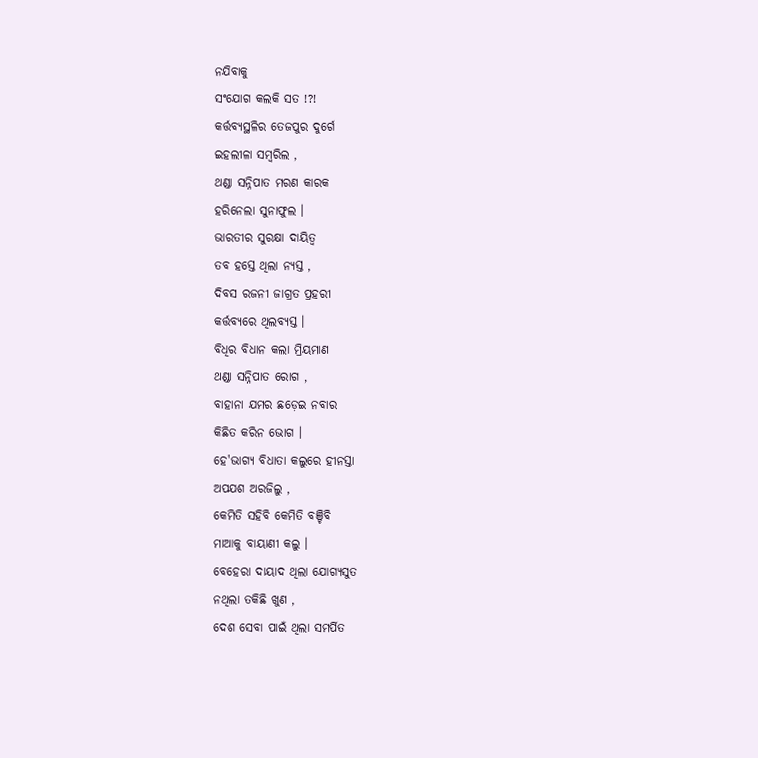ନଯିବାକୁ
ସଂଯୋଗ କଲକି ସତ !?!
କର୍ତ୍ତବ୍ୟସ୍ଥଳିର ତେଜପୁର ଦୁର୍ଗେ
ଇହଲୀଳା ସମ୍ବରିଲ ,
ଥଣ୍ଡା ସନ୍ନିପାତ ମରଣ କାରକ
ହରିନେଲା ସୁନାଫୁଲ ।
ଭାରତୀର ସୁରକ୍ଷା ଦାୟିତ୍ଵ
ତବ ହସ୍ତେ ଥିଲା ନ୍ୟସ୍ତ ,
ଦିବସ ରଜନୀ ଜାଗ୍ରତ ପ୍ରହରୀ
କର୍ତ୍ତବ୍ୟରେ ଥିଲବ୍ୟସ୍ତ ।
ବିଧିର ବିଧାନ କଲା ମ୍ରିୟମାଣ
ଥଣ୍ଡା ସନ୍ନିପାତ ରୋଗ ,
ବାହାନା ଯମର ଛଡ଼େଇ ନବାର
କିଛିତ କରିନ ଭୋଗ ।
ହେ'ଭାଗ୍ୟ ବିଧାତା କଲୁରେ ହୀନସ୍ତା
ଅପଯଶ ଅରଜିଲୁ ,
କେମିତି ସହିବି କେମିତି ବଞ୍ଚିବି
ମାଆକୁ ବାୟାଣୀ କଲୁ ।
ବେହେରା ଦାୟାଦ ଥିଲା ଯୋଗ୍ୟସୁତ
ନଥିଲା ତକିଛି ଖୁଣ ,
ଦେଶ ସେବା ପାଇଁ ଥିଲା ସମର୍ପିତ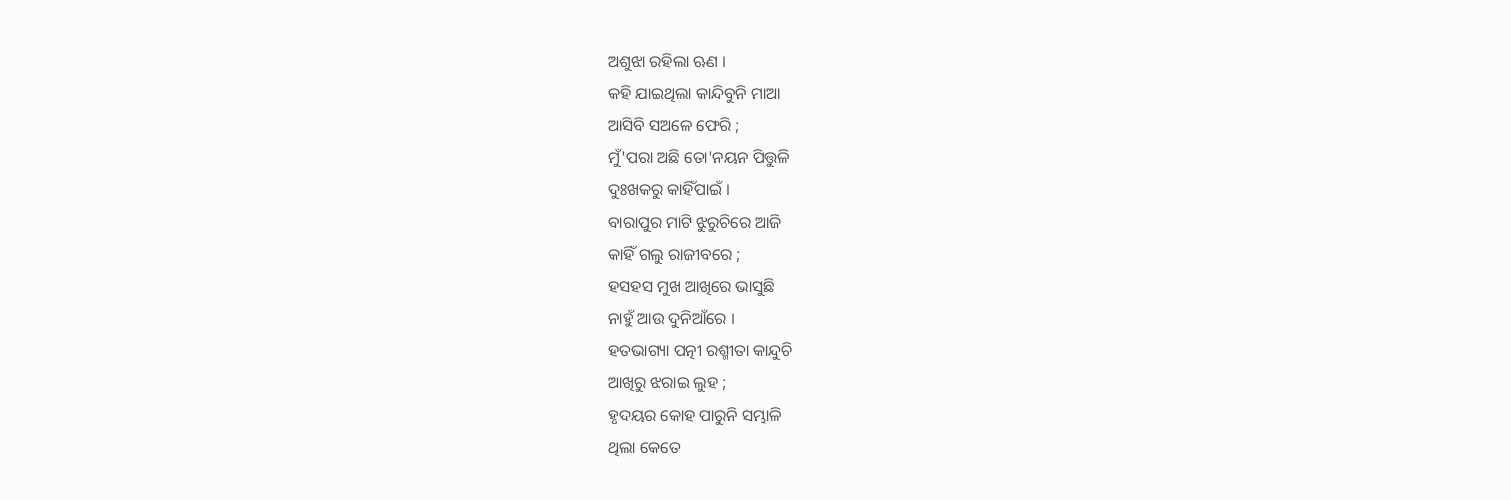ଅଶୁଝା ରହିଲା ଋଣ ।
କହି ଯାଇଥିଲା କାନ୍ଦିବୁନି ମାଆ
ଆସିବି ସଅଳେ ଫେରି ;
ମୁଁ'ପରା ଅଛି ତୋ'ନୟନ ପିତ୍ତୁଳି
ଦୁଃଖକରୁ କାହିଁପାଇଁ ।
ବାରାପୁର ମାଟି ଝୁରୁଚିରେ ଆଜି
କାହିଁ ଗଲୁ ରାଜୀବରେ ;
ହସହସ ମୁଖ ଆଖିରେ ଭାସୁଛି
ନାହୁଁ ଆଉ ଦୁନିଆଁରେ ।
ହତଭାଗ୍ୟା ପତ୍ନୀ ରଶ୍ମୀତା କାନ୍ଦୁଚି
ଆଖିରୁ ଝରାଇ ଲୁହ ;
ହୃଦୟର କୋହ ପାରୁନି ସମ୍ଭାଳି
ଥିଲା କେତେ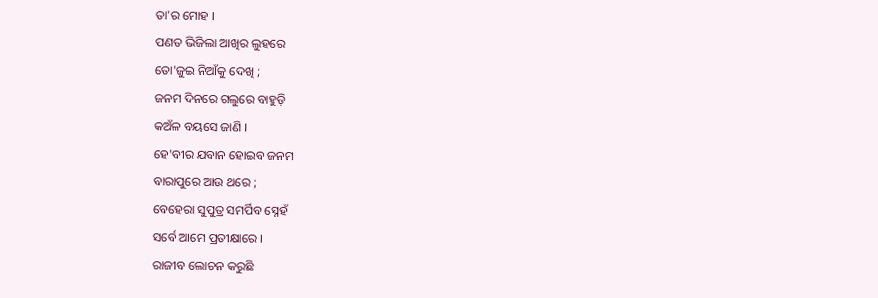ତା'ର ମୋହ ।
ପଣତ ଭିଜିଲା ଆଖିର ଲୁହରେ
ତୋ'ଜୁଇ ନିଆଁକୁ ଦେଖି ;
ଜନମ ଦିନରେ ଗଲୁରେ ବାହୁଡ଼ି
କଅଁଳ ବୟସେ ଜାଣି ।
ହେ'ବୀର ଯବାନ ହୋଇବ ଜନମ
ବାରାପୁରେ ଆଉ ଥରେ ;
ବେହେରା ସୁପୁତ୍ର ସମର୍ପିବ ସ୍ନେହଁ
ସର୍ବେ ଆମେ ପ୍ରତୀକ୍ଷାରେ ।
ରାଜୀବ ଲୋଚନ କରୁଛି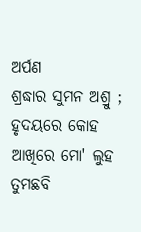ଅର୍ପଣ
ଶ୍ରଦ୍ଧାର ସୁମନ ଅଶ୍ରୁ ;
ହୃଦୟରେ କୋହ ଆଖିରେ ମୋ' ଲୁହ
ତୁମଛବି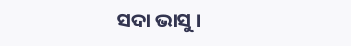ସଦା ଭାସୁ ।